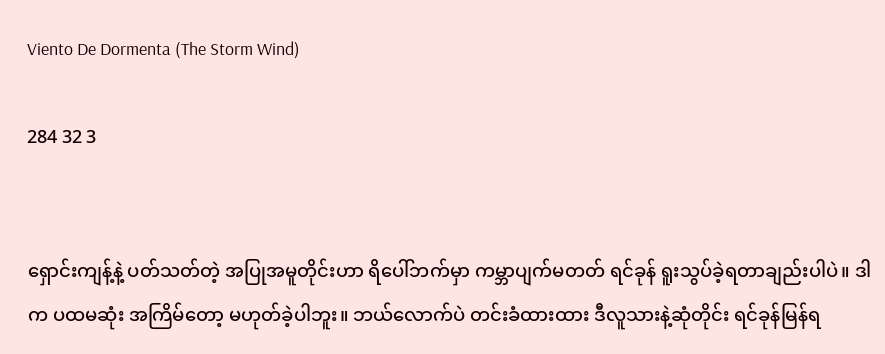Viento De Dormenta (The Storm Wind)

284 32 3


ရှောင်းကျန့်နဲ့ ပတ်သတ်တဲ့ အပြုအမူတိုင်းဟာ ရိပေါ်ဘက်မှာ ကမ္ဘာပျက်မတတ် ရင်ခုန် ရူးသွပ်ခဲ့ရတာချည်းပါပဲ။ ဒါက ပထမဆုံး အကြိမ်တော့ မဟုတ်ခဲ့ပါဘူး။ ဘယ်လောက်ပဲ တင်းခံထားထား ဒီလူသားနဲ့ဆုံတိုင်း ရင်ခုန်မြန်ရ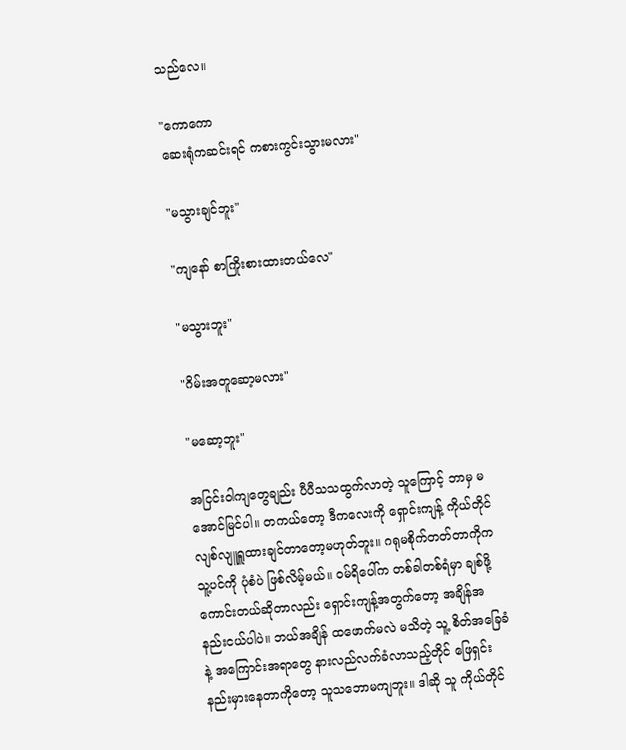သည်လေ။

"ကောကော
ဆေးရုံကဆင်းရင် ကစားကွင်းသွားမလား"

"မသွားချင်ဘူး"

"ကျနော် စာကြိုးစားထားတယ်လေ"

"မသွားဘူး"

"ဂိမ်းအတူဆော့မလား"

"မဆော့ဘူး"

အငြင်းဝါကျတွေချည်း ပီပီသသထွက်လာတဲ့ သူကြောင့် ဘာမှ မအောင်မြင်ပါ။ တကယ်တော့ ဒီကလေးကို ရှောင်းကျန့် ကိုယ်တိုင် လျစ်လျူရှူထားချင်တာတော့မဟုတ်ဘူး။ ဂရုမစိုက်တတ်တာကိုက သူ့ပင်ကို ပုံစံပဲ ဖြစ်လိမ့်မယ်။ ဝမ်ရိပေါ်က တစ်ခါတစ်ရံမှာ ချစ်ဖို့ကောင်းတယ်ဆိုတာလည်း ရှောင်းကျန့်အတွက်တော့ အချိန်အနည်းငယ်ပါပဲ။ ဘယ်အချိန် ထဖောက်မလဲ မသိတဲ့ သူ့ စိတ်အခြေခံနဲ့ အကြောင်းအရာတွေ နားလည်လက်ခံလာသည့်တိုင် ဖြေရှင်းနည်းမှားနေတာကိုတော့ သူသဘောမကျဘူး။ ဒါဆို သူ ကိုယ်တိုင်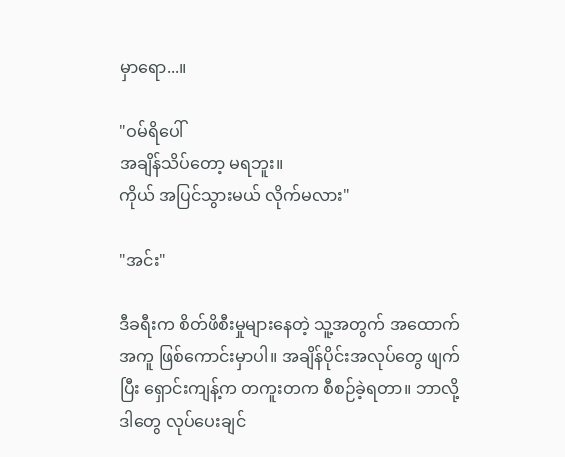မှာရော...။

"ဝမ်ရိပေါ်
အချိန်သိပ်တော့ မရဘူး။
ကိုယ် အပြင်သွားမယ် လိုက်မလား"

"အင်း"

ဒီခရီးက စိတ်ဖိစီးမှုများနေတဲ့ သူ့အတွက် အထောက်အကူ ဖြစ်ကောင်းမှာပါ။ အချိန်ပိုင်းအလုပ်တွေ ဖျက်ပြီး ရှောင်းကျန့်က တကူးတက စီစဉ်ခဲ့ရတာ။ ဘာလို့ ဒါတွေ လုပ်ပေးချင်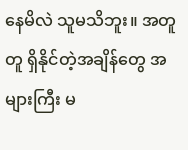နေမိလဲ သူမသိဘူး။ အတူတူ ရှိနိုင်တဲ့အချိန်တွေ အများကြီး မ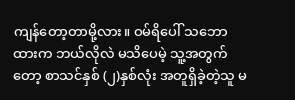ကျန်တော့တာမို့လား။ ဝမ်ရိပေါ် သဘောထားက ဘယ်လိုလဲ မသိပေမဲ့ သူ့အတွက်တော့ စာသင်နှစ် (၂)နှစ်လုံး အတူရှိခဲ့တဲ့သူ မ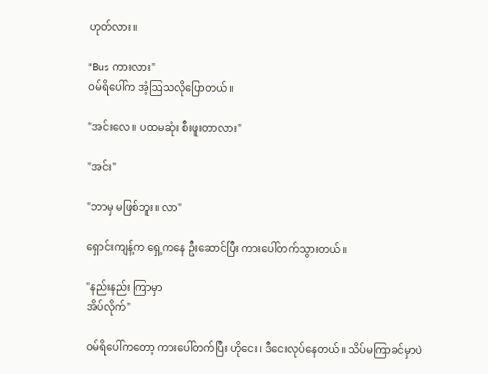ဟုတ်လား။

"Bus ကားလား"
ဝမ်ရိပေါ်က အံ့ဩသလိုပြောတယ်။

"အင်းလေ။ ပထမဆုံး စီးဖူးတာလား"

"အင်း"

"ဘာမှ မဖြစ်ဘူး။ လာ"

ရှောင်းကျန့်က ရှေ့ကနေ ဦးဆောင်ပြီး ကားပေါ်တက်သွားတယ်။

"နည်းနည်း ကြာမှာ
အိပ်လိုက်"

ဝမ်ရိပေါ်ကတော့ ကားပေါ်တက်ပြီး ဟိုငေး၊ ဒီငေးလုပ်နေတယ်။ သိပ်မကြာခင်မှာပဲ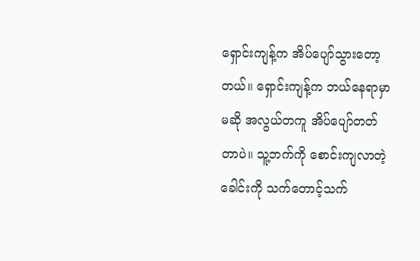ရှောင်းကျန့်က အိပ်ပျော်သွားတော့တယ်။ ရှောင်းကျန့်က ဘယ်နေရာမှာမဆို အလွယ်တကူ အိပ်ပျော်တတ်တာပဲ။ သူ့ဘက်ကို စောင်းကျလာတဲ့ ခေါင်းကို သက်တောင့်သက်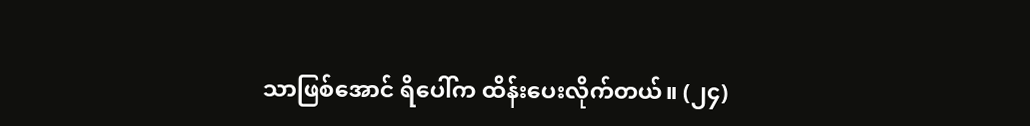သာဖြစ်အောင် ရိပေါ်က ထိန်းပေးလိုက်တယ်။ (၂၄)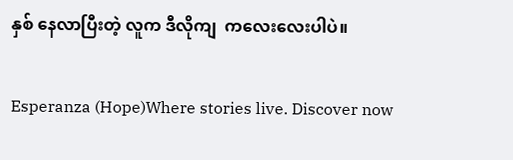နှစ် နေလာပြီးတဲ့ လူက ဒီလိုကျ  ကလေးလေးပါပဲ။

Esperanza (Hope)Where stories live. Discover now